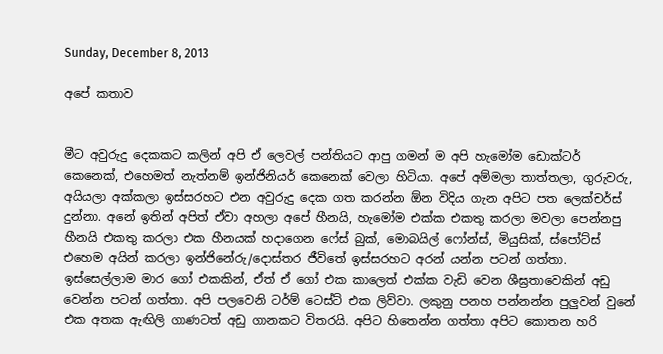Sunday, December 8, 2013

අපේ කතාව


මීට අවුරුදු දෙකකට කලින් අපි ඒ ලෙවල් පන්තියට ආපු ගමන් ම අපි හැමෝම ඩොක්ටර් කෙනෙක්, එහෙමත් නැත්නම් ඉන්ජිනියර් කෙනෙක් වෙලා හිටි‍යා. අපේ අම්මලා තාත්තලා, ගුරුවරු, අයියලා අක්කලා ඉස්සරහට එන අවුරුදු දෙක ගත කරන්න ඕන විදිය ගැන අපිට පත ලෙක්චර්ස් දුන්නා. අනේ ඉතින් අපිත් ඒවා අහලා අපේ හීනයි, හැමෝම එක්ක එකතු කරලා මවලා පෙන්නපු හීනයි එකතු කරලා එක හීනයක් හදාගෙන ෆේස් බුක්, මොබයිල් ෆෝන්ස්, මියුසික්, ස්පෝට්ස් එහෙම අයින් කරලා ඉන්ජිනේරු/දොස්තර ජීවිතේ ඉස්සරහට අරන් යන්න පටන් ගත්තා. ඉස්සෙල්ලාම මාර ගෝ එකකින්, ඒත් ඒ ගෝ එක කාලෙත් එක්ක වැඩි වෙන ශීඝ්‍රතාවෙකින් අඩු වෙන්න පටන් ගත්තා. අපි පලවෙනි ටර්ම් ටෙස්ට් එක ලිව්වා. ලකුනු පනහ පන්නන්න පුලුවන් වුනේ එක අතක ඇඟිලි ගාණටත් අඩු ගානකට විතරයි. අපිට හිතෙන්න ගත්තා අපිට කොතන හරි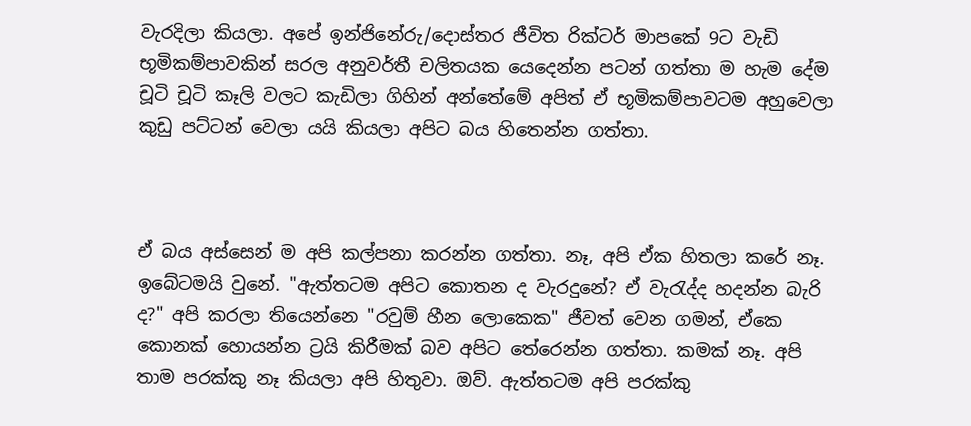වැරදිලා කියලා. අපේ ඉන්ජිනේරු/දොස්තර ජීවිත රික්ටර් මාපකේ 9ට වැඩි භූමිකම්පාවකින් සරල අනුවර්තී චලිතයක යෙදෙන්න පටන් ගත්තා ම හැම දේම චූටි චූටි කෑලි වලට කැඩිලා ගිහින් අන්තේමේ අපිත් ඒ භූමිකම්පාවටම අහුවෙලා කුඩු පට්ටන් වෙලා යයි කියලා අපිට බය හිතෙන්න ගත්තා.



ඒ බය අස්සෙන් ම අපි කල්පනා කරන්න ගත්තා. නෑ, අපි ඒක හිතලා කරේ නෑ. ඉබේටමයි වුනේ. "ඇත්තටම අපිට කොතන ද වැරදුනේ? ඒ වැරැද්ද හදන්න බැරි ද?" අපි කරලා තියෙන්නෙ "රවුම් හීන ලොකෙක" ජීවත් වෙන ගමන්, ඒකෙ කොනක් හොයන්න ට්‍රයි කිරීමක් බව අපිට තේරෙන්න ගත්තා. කමක් නෑ. අපි තාම පරක්කු නෑ කියලා අපි හිතුවා. ඔව්. ඇත්තටම අපි පරක්කු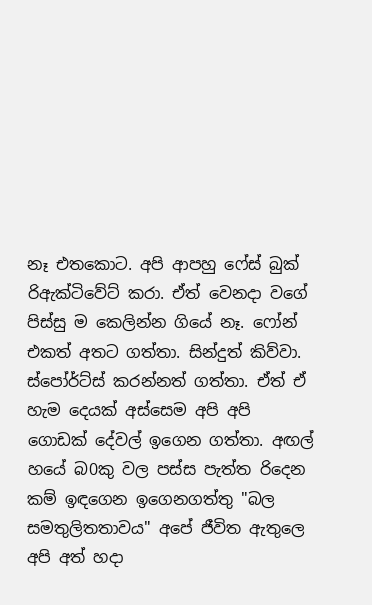නෑ එතකොට. අපි ආපහු ෆේස් බුක් රිඇක්ටිවේට් කරා. ඒත් වෙනදා වගේ පිස්සු ම කෙලින්න ගියේ නෑ. ෆෝන් එකත් අතට ගත්තා. සින්දුත් කිව්වා. ස්පෝර්ට්ස් කරන්නත් ගත්තා. ඒත් ඒ හැම දෙයක් අස්සෙම අපි අපි ගොඩක් දේවල් ඉගෙන ගත්තා. අඟල් හයේ බ0කු වල පස්ස පැත්ත රිදෙන කම් ඉඳගෙන ඉගෙනගත්තු "බල සමතුලිතතාවය" අපේ ජීවිත ඇතුලෙ අපි අත් හදා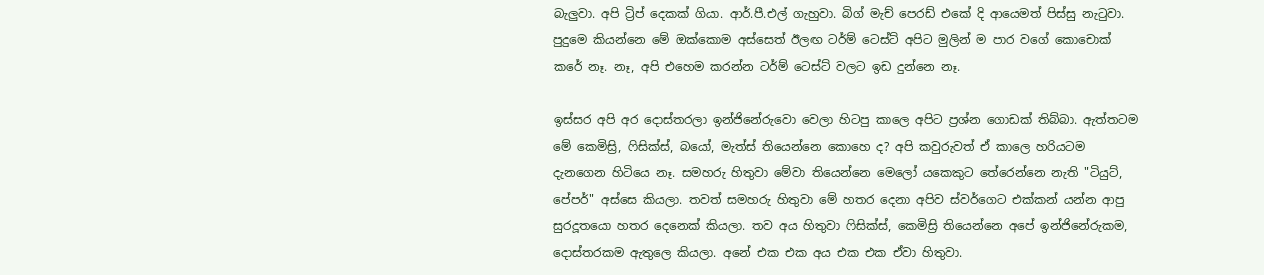බැලුවා. අපි ට්‍රිප් දෙකක් ගියා. ආර්.පී.එල් ගැහුවා. බිග් මැච් පෙරඩ් එකේ දි ආයෙමත් පිස්සු නැටුවා. පුදුමෙ කියන්නෙ මේ ඔක්කොම අස්සෙත් ඊලඟ ටර්ම් ටෙස්ට් අපිට මුලින් ම පාර වගේ කොචොක් කරේ නෑ. නෑ, අපි එහෙම කරන්න ටර්ම් ටෙස්ට් වලට ඉඩ දුන්නෙ නෑ.

ඉස්සර අපි අර දොස්තරලා ඉන්ජිනේරුවො වෙලා හිටපු කාලෙ අපිට ප්‍රශ්න ගොඩක් තිබ්බා. ඇත්තටම මේ කෙමිස්‍රි, ෆිසික්ස්, බයෝ, මැත්ස් තියෙන්නෙ කොහෙ ද? අපි කවුරුවත් ඒ කාලෙ හරියටම දැනගෙන හිටියෙ නෑ. සමහරු හිතුවා මේවා තියෙන්නෙ මෙලෝ යකෙකුට තේරෙන්නෙ නැති "ටියුට්, පේපර්" අස්සෙ කියලා. තවත් සමහරු හිතුවා මේ හතර දෙනා අපිව ස්වර්ගෙට එක්කන් යන්න ආපු සුරදූතයො හතර දෙනෙක් කියලා. තව අය හිතුවා ෆිසික්ස්, කෙමිස්‍රි තියෙන්නෙ අපේ ඉන්ජිනේරුකම, දොස්තරකම ඇතුලෙ කියලා. අනේ එක එක අය එක එක ඒවා හිතුවා.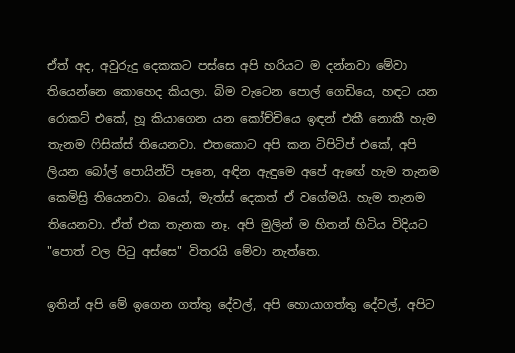ඒත් අද, අවුරුදු දෙකකට පස්සෙ අපි හරියට ම දන්නවා මේවා තියෙන්නෙ කොහෙද කියලා. බිම වැටෙන පොල් ගෙඩියෙ, හඳට යන රොකට් එකේ, හූ කියාගෙන යන කෝච්චියෙ ඉඳන් එකී නොකී හැම තැනම ෆිසික්ස් තියෙනවා. එතකොට අපි කන ටිපිටිප් එකේ, අපි ලියන බෝල් පොයින්ට් පෑනෙ, අඳින ඇඳුමෙ අපේ ඇඟේ හැම තැනම කෙමිස්‍රි තියෙනවා. බයෝ, මැත්ස් දෙකත් ඒ වගේමයි. හැම තැනම තියෙනවා. ඒත් එක තැනක නෑ. අපි මුලින් ම හිතන් හිටිය විදියට "පොත් වල පිටු අස්සෙ" විතරයි මේවා නැත්තෙ.

ඉතින් අපි මේ ඉගෙන ගත්තු දේවල්, අපි හොයාගත්තු දේවල්, අපිට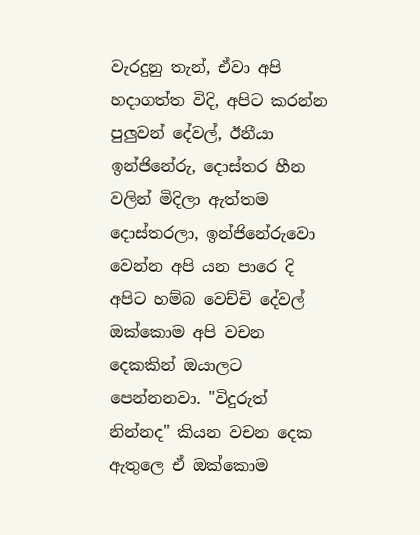වැරදුනු තැන්, ඒවා අපි හදාගත්ත විදි, අපිට කරන්න පුලුවන් දේවල්, ඊනීයා ඉන්ජිනේරු, දොස්තර හීන වලින් මිදිලා ඇත්තම දොස්තරලා, ඉන්ජිනේරුවො වෙන්න අපි යන පාරෙ දි අපිට හම්බ වෙච්චි දේවල් ඔක්කොම අපි වචන දෙකකින් ඔයාලට පෙන්නනවා. "විදුරුත් නින්නද" කියන වචන දෙක ඇතුලෙ ඒ ඔක්කොම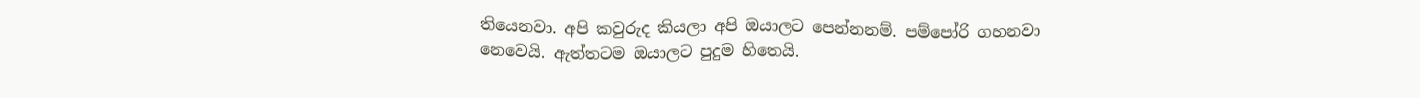තියෙනවා. අපි කවුරුද කියලා අපි ඔයාලට පෙන්නනම්. පම්පෝරි ගහනවා නෙවෙයි. ඇත්තටම ඔයාලට පුදුම හිතෙයි.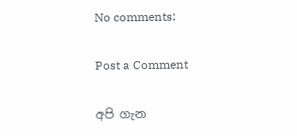No comments:

Post a Comment

අපි ගැන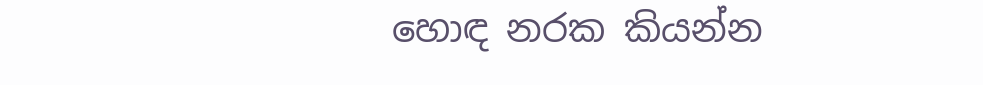හොඳ නරක කියන්න